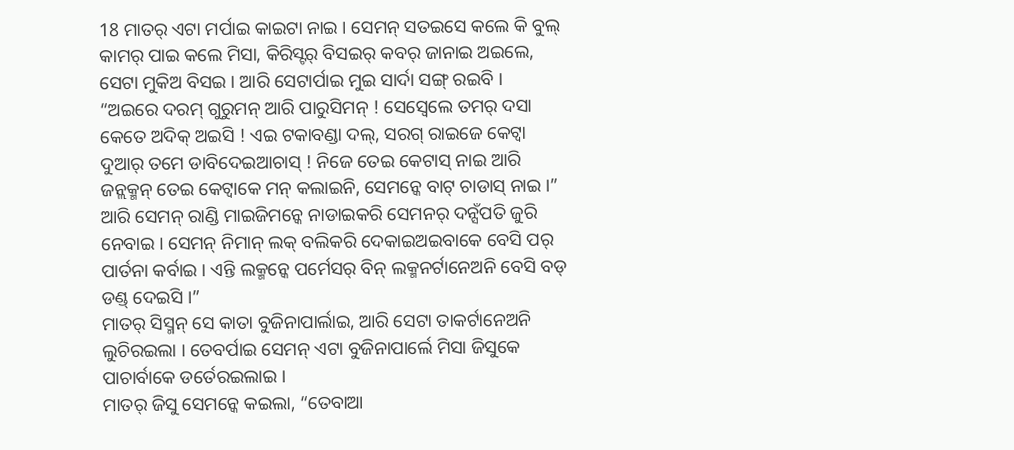18 ମାତର୍ ଏଟା ମର୍ପାଇ କାଇଟା ନାଇ । ସେମନ୍ ସତଇସେ କଲେ କି ବୁଲ୍ କାମର୍ ପାଇ କଲେ ମିସା, କିରିସ୍ଟର୍ ବିସଇର୍ କବର୍ ଜାନାଇ ଅଇଲେ, ସେଟା ମୁକିଅ ବିସଇ । ଆରି ସେଟାର୍ପାଇ ମୁଇ ସାର୍ଦା ସଙ୍ଗ୍ ରଇବି ।
“ଅଇରେ ଦରମ୍ ଗୁରୁମନ୍ ଆରି ପାରୁସିମନ୍ ! ସେସ୍ବେଲେ ତମର୍ ଦସା କେତେ ଅଦିକ୍ ଅଇସି ! ଏଇ ଟକାବଣ୍ଡା ଦଲ୍, ସରଗ୍ ରାଇଜେ କେଟ୍ବା ଦୁଆର୍ ତମେ ଡାବିଦେଇଆଚାସ୍ ! ନିଜେ ତେଇ କେଟାସ୍ ନାଇ ଆରି ଜନ୍ଲକ୍ମନ୍ ତେଇ କେଟ୍ବାକେ ମନ୍ କଲାଇନି, ସେମନ୍କେ ବାଟ୍ ଚାଡାସ୍ ନାଇ ।”
ଆରି ସେମନ୍ ରାଣ୍ଡି ମାଇଜିମନ୍କେ ନାଡାଇକରି ସେମନର୍ ଦନ୍ସଁପତି ଜୁରି ନେବାଇ । ସେମନ୍ ନିମାନ୍ ଲକ୍ ବଲିକରି ଦେକାଇଅଇବାକେ ବେସି ପର୍ ପାର୍ତନା କର୍ବାଇ । ଏନ୍ତି ଲକ୍ମନ୍କେ ପର୍ମେସର୍ ବିନ୍ ଲକ୍ମନର୍ଟାନେଅନି ବେସି ବଡ୍ ଡଣ୍ଡ୍ ଦେଇସି ।”
ମାତର୍ ସିସ୍ମନ୍ ସେ କାତା ବୁଜିନାପାର୍ଲାଇ, ଆରି ସେଟା ତାକର୍ଟାନେଅନି ଲୁଚିରଇଲା । ତେବର୍ପାଇ ସେମନ୍ ଏଟା ବୁଜିନାପାର୍ଲେ ମିସା ଜିସୁକେ ପାଚାର୍ବାକେ ଡର୍ତେରଇଲାଇ ।
ମାତର୍ ଜିସୁ ସେମନ୍କେ କଇଲା, “ତେବାଆ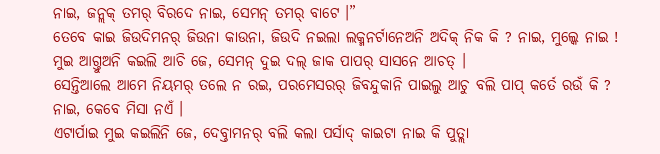ନାଇ, ଜନ୍ଲକ୍ ତମର୍ ବିରଦେ ନାଇ, ସେମନ୍ ତମର୍ ବାଟେ ।”
ତେବେ କାଇ ଜିଉଦିମନର୍ ଜିଉନା କାଉନା, ଜିଉଦି ନଇଲା ଲକ୍ମନର୍ଟାନେଅନି ଅଦିକ୍ ନିକ କି ? ନାଇ, ମୁଲ୍କେ ନାଇ ! ମୁଇ ଆଗ୍ତୁଅନି କଇଲି ଆଚି ଜେ, ସେମନ୍ ଦୁଇ ଦଲ୍ ଜାକ ପାପର୍ ସାସନେ ଆଚତ୍ ।
ସେନ୍ତିଆଲେ ଆମେ ନିୟମର୍ ତଲେ ନ ରଇ, ପରମେସରର୍ ଜିବନ୍ଦୁକାନି ପାଇଲୁ ଆଚୁ ବଲି ପାପ୍ କର୍ତେ ରଉଁ କି ? ନାଇ, କେବେ ମିସା ନଏଁ ।
ଏଟାର୍ପାଇ ମୁଇ କଇଲିନି ଜେ, ଦେବ୍ତାମନର୍ ବଲି କଲା ପର୍ସାଦ୍ କାଇଟା ନାଇ କି ପୁତ୍ଲା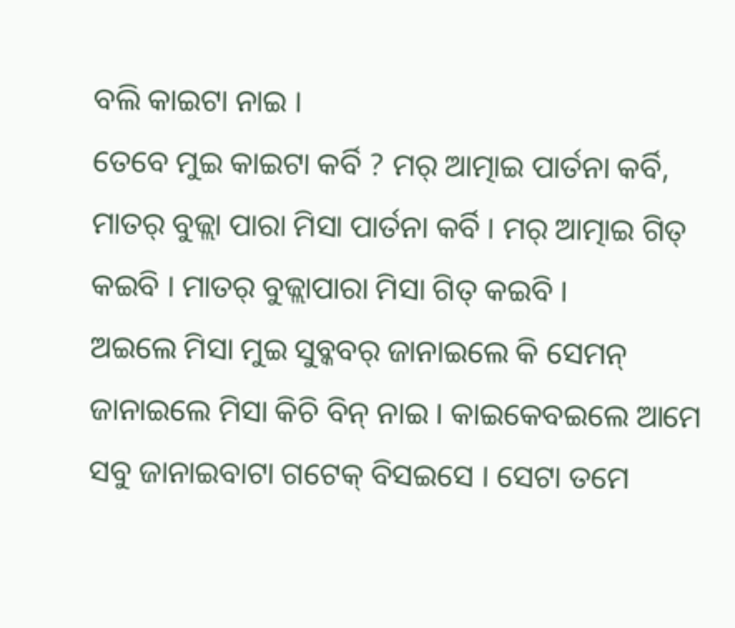ବଲି କାଇଟା ନାଇ ।
ତେବେ ମୁଇ କାଇଟା କର୍ବି ? ମର୍ ଆତ୍ମାଇ ପାର୍ତନା କର୍ବି, ମାତର୍ ବୁଜ୍ଲା ପାରା ମିସା ପାର୍ତନା କର୍ବି । ମର୍ ଆତ୍ମାଇ ଗିତ୍ କଇବି । ମାତର୍ ବୁଜ୍ଲାପାରା ମିସା ଗିତ୍ କଇବି ।
ଅଇଲେ ମିସା ମୁଇ ସୁବ୍କବର୍ ଜାନାଇଲେ କି ସେମନ୍ ଜାନାଇଲେ ମିସା କିଚି ବିନ୍ ନାଇ । କାଇକେବଇଲେ ଆମେ ସବୁ ଜାନାଇବାଟା ଗଟେକ୍ ବିସଇସେ । ସେଟା ତମେ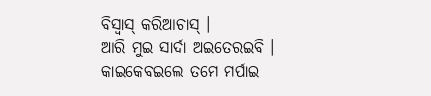ବିସ୍ବାସ୍ କରିଆଚାସ୍ ।
ଆରି ମୁଇ ସାର୍ଦା ଅଇତେରଇବି । କାଇକେବଇଲେ ତମେ ମର୍ପାଇ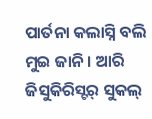ପାର୍ତନା କଲାସ୍ନି ବଲି ମୁଇ ଜାନି । ଆରି ଜିସୁକିରିସ୍ଟର୍ ସୁକଲ୍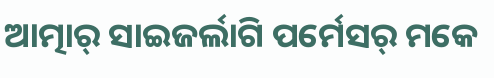ଆତ୍ମାର୍ ସାଇଜର୍ଲାଗି ପର୍ମେସର୍ ମକେ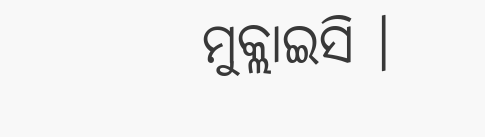ମୁକ୍ଲାଇସି ।